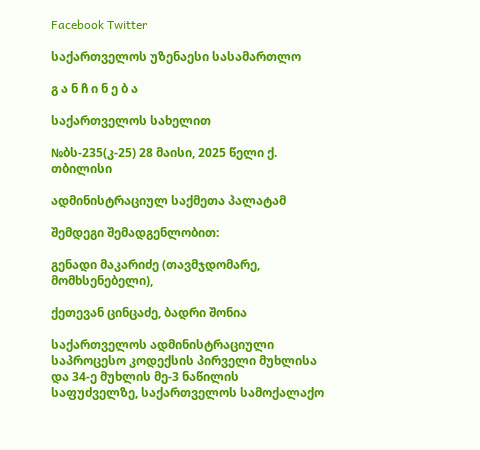Facebook Twitter

საქართველოს უზენაესი სასამართლო

გ ა ნ ჩ ი ნ ე ბ ა

საქართველოს სახელით

№ბს-235(კ-25) 28 მაისი, 2025 წელი ქ. თბილისი

ადმინისტრაციულ საქმეთა პალატამ

შემდეგი შემადგენლობით:

გენადი მაკარიძე (თავმჯდომარე, მომხსენებელი),

ქეთევან ცინცაძე, ბადრი შონია

საქართველოს ადმინისტრაციული საპროცესო კოდექსის პირველი მუხლისა და 34-ე მუხლის მე-3 ნაწილის საფუძველზე, საქართველოს სამოქალაქო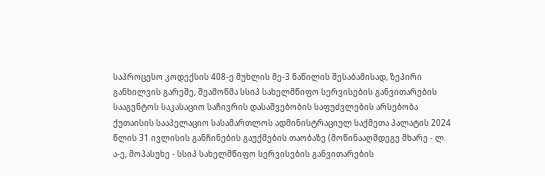საპროცესო კოდექსის 408-ე მუხლის მე-3 ნაწილის შესაბამისად, ზეპირი განხილვის გარეშე, შეამოწმა სსიპ სახელმწიფო სერვისების განვითარების სააგენტოს საკასაციო საჩივრის დასაშვებობის საფუძვლების არსებობა ქუთაისის სააპელაციო სასამართლოს ადმინისტრაციულ საქმეთა პალატის 2024 წლის 31 ივლისის განჩინების გაუქმების თაობაზე (მოწინააღმდეგე მხარე - ლ. ა-ე, მოპასუხე - სსიპ სახელმწიფო სერვისების განვითარების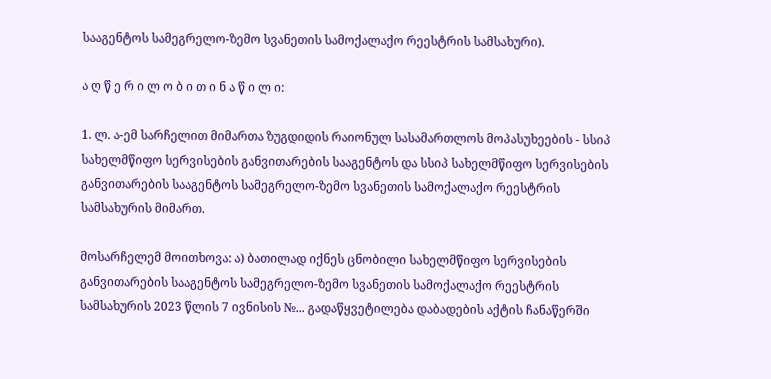სააგენტოს სამეგრელო-ზემო სვანეთის სამოქალაქო რეესტრის სამსახური).

ა ღ წ ე რ ი ლ ო ბ ი თ ი ნ ა წ ი ლ ი:

1. ლ. ა-ემ სარჩელით მიმართა ზუგდიდის რაიონულ სასამართლოს მოპასუხეების - სსიპ სახელმწიფო სერვისების განვითარების სააგენტოს და სსიპ სახელმწიფო სერვისების განვითარების სააგენტოს სამეგრელო-ზემო სვანეთის სამოქალაქო რეესტრის სამსახურის მიმართ.

მოსარჩელემ მოითხოვა: ა) ბათილად იქნეს ცნობილი სახელმწიფო სერვისების განვითარების სააგენტოს სამეგრელო-ზემო სვანეთის სამოქალაქო რეესტრის სამსახურის 2023 წლის 7 ივნისის №... გადაწყვეტილება დაბადების აქტის ჩანაწერში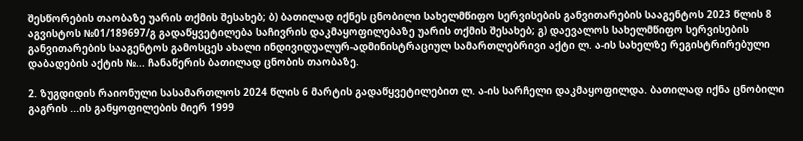შესწორების თაობაზე უარის თქმის შესახებ; ბ) ბათილად იქნეს ცნობილი სახელმწიფო სერვისების განვითარების სააგენტოს 2023 წლის 8 აგვისტოს №01/189697/გ გადაწყვეტილება საჩივრის დაკმაყოფილებაზე უარის თქმის შესახებ; გ) დაევალოს სახელმწიფო სერვისების განვითარების სააგენტოს გამოსცეს ახალი ინდივიდუალურ-ადმინისტრაციულ სამართლებრივი აქტი ლ. ა-ის სახელზე რეგისტრირებული დაბადების აქტის №... ჩანაწერის ბათილად ცნობის თაობაზე.

2. ზუგდიდის რაიონული სასამართლოს 2024 წლის 6 მარტის გადაწყვეტილებით ლ. ა-ის სარჩელი დაკმაყოფილდა. ბათილად იქნა ცნობილი გაგრის ...ის განყოფილების მიერ 1999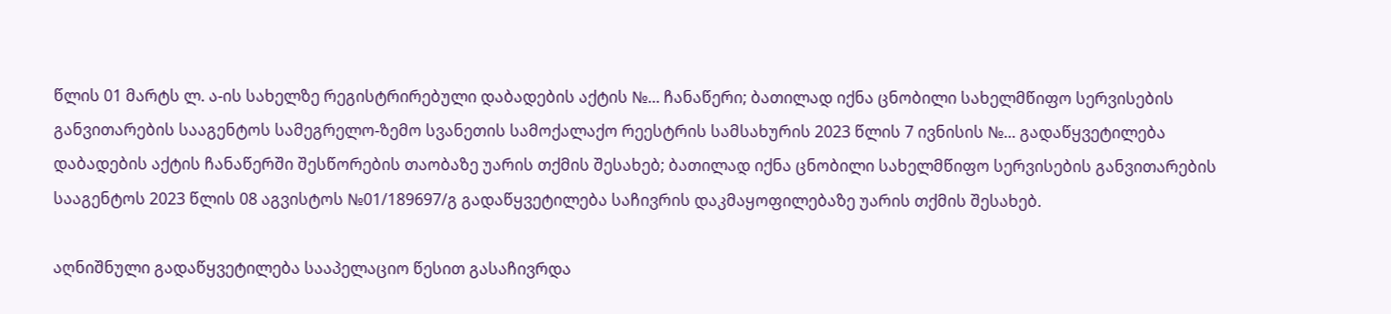წლის 01 მარტს ლ. ა-ის სახელზე რეგისტრირებული დაბადების აქტის №... ჩანაწერი; ბათილად იქნა ცნობილი სახელმწიფო სერვისების განვითარების სააგენტოს სამეგრელო-ზემო სვანეთის სამოქალაქო რეესტრის სამსახურის 2023 წლის 7 ივნისის №... გადაწყვეტილება დაბადების აქტის ჩანაწერში შესწორების თაობაზე უარის თქმის შესახებ; ბათილად იქნა ცნობილი სახელმწიფო სერვისების განვითარების სააგენტოს 2023 წლის 08 აგვისტოს №01/189697/გ გადაწყვეტილება საჩივრის დაკმაყოფილებაზე უარის თქმის შესახებ.

აღნიშნული გადაწყვეტილება სააპელაციო წესით გასაჩივრდა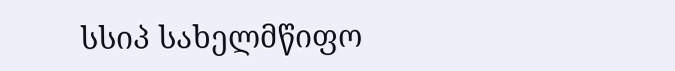სსიპ სახელმწიფო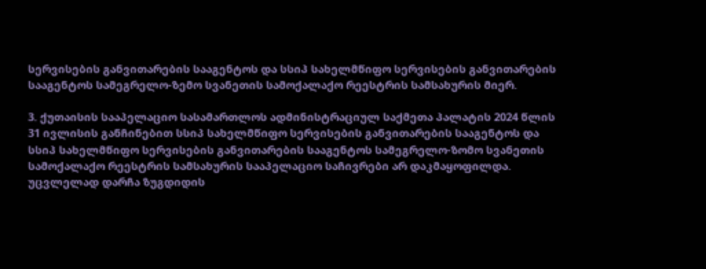სერვისების განვითარების სააგენტოს და სსიპ სახელმწიფო სერვისების განვითარების სააგენტოს სამეგრელო-ზემო სვანეთის სამოქალაქო რეესტრის სამსახურის მიერ.

3. ქუთაისის სააპელაციო სასამართლოს ადმინისტრაციულ საქმეთა პალატის 2024 წლის 31 ივლისის განჩინებით სსიპ სახელმწიფო სერვისების განვითარების სააგენტოს და სსიპ სახელმწიფო სერვისების განვითარების სააგენტოს სამეგრელო-ზომო სვანეთის სამოქალაქო რეესტრის სამსახურის სააპელაციო საჩივრები არ დაკმაყოფილდა. უცვლელად დარჩა ზუგდიდის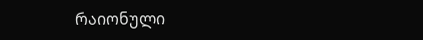რაიონული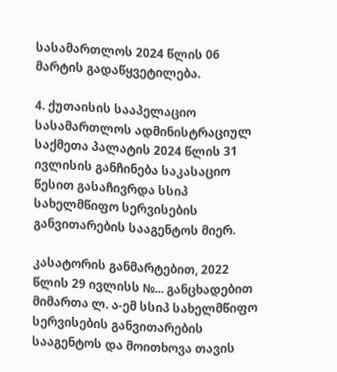სასამართლოს 2024 წლის 06 მარტის გადაწყვეტილება.

4. ქუთაისის სააპელაციო სასამართლოს ადმინისტრაციულ საქმეთა პალატის 2024 წლის 31 ივლისის განჩინება საკასაციო წესით გასაჩივრდა სსიპ სახელმწიფო სერვისების განვითარების სააგენტოს მიერ.

კასატორის განმარტებით, 2022 წლის 29 ივლისს №... განცხადებით მიმართა ლ. ა-ემ სსიპ სახელმწიფო სერვისების განვითარების სააგენტოს და მოითხოვა თავის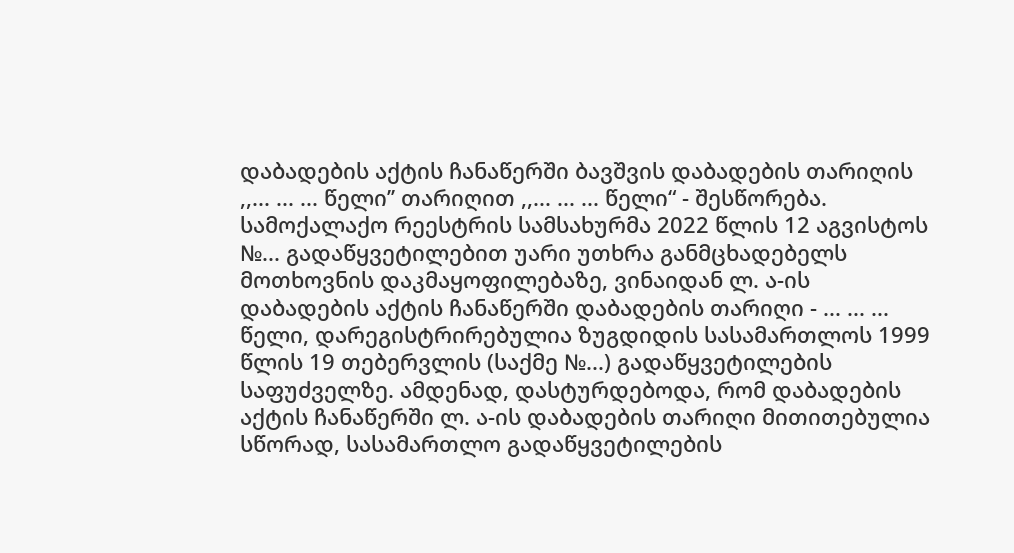დაბადების აქტის ჩანაწერში ბავშვის დაბადების თარიღის ,,... ... ... წელი’’ თარიღით ,,... ... ... წელი“ - შესწორება. სამოქალაქო რეესტრის სამსახურმა 2022 წლის 12 აგვისტოს №... გადაწყვეტილებით უარი უთხრა განმცხადებელს მოთხოვნის დაკმაყოფილებაზე, ვინაიდან ლ. ა-ის დაბადების აქტის ჩანაწერში დაბადების თარიღი - ... ... ... წელი, დარეგისტრირებულია ზუგდიდის სასამართლოს 1999 წლის 19 თებერვლის (საქმე №...) გადაწყვეტილების საფუძველზე. ამდენად, დასტურდებოდა, რომ დაბადების აქტის ჩანაწერში ლ. ა-ის დაბადების თარიღი მითითებულია სწორად, სასამართლო გადაწყვეტილების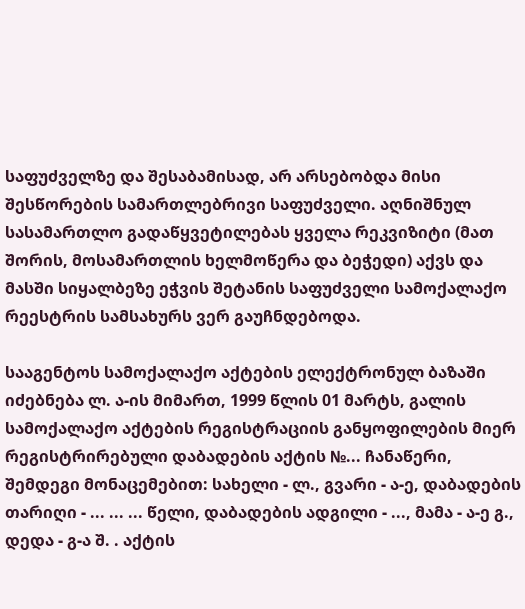საფუძველზე და შესაბამისად, არ არსებობდა მისი შესწორების სამართლებრივი საფუძველი. აღნიშნულ სასამართლო გადაწყვეტილებას ყველა რეკვიზიტი (მათ შორის, მოსამართლის ხელმოწერა და ბეჭედი) აქვს და მასში სიყალბეზე ეჭვის შეტანის საფუძველი სამოქალაქო რეესტრის სამსახურს ვერ გაუჩნდებოდა.

სააგენტოს სამოქალაქო აქტების ელექტრონულ ბაზაში იძებნება ლ. ა-ის მიმართ, 1999 წლის 01 მარტს, გალის სამოქალაქო აქტების რეგისტრაციის განყოფილების მიერ რეგისტრირებული დაბადების აქტის №... ჩანაწერი, შემდეგი მონაცემებით: სახელი - ლ., გვარი - ა-ე, დაბადების თარიღი - ... ... ... წელი, დაბადების ადგილი - ..., მამა - ა-ე გ., დედა - გ-ა შ. . აქტის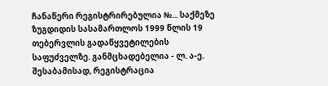ჩანაწერი რეგისტრირებულია №... საქმეზე ზუგდიდის სასამართლოს 1999 წლის 19 თებერვლის გადაწყვეტილების საფუძველზე. განმცხადებელია - ლ. ა-ე. შესაბამისად, რეგისტრაცია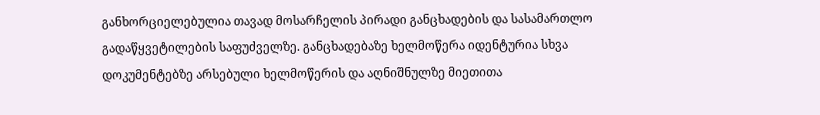განხორციელებულია თავად მოსარჩელის პირადი განცხადების და სასამართლო გადაწყვეტილების საფუძველზე. განცხადებაზე ხელმოწერა იდენტურია სხვა დოკუმენტებზე არსებული ხელმოწერის და აღნიშნულზე მიეთითა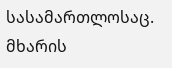სასამართლოსაც. მხარის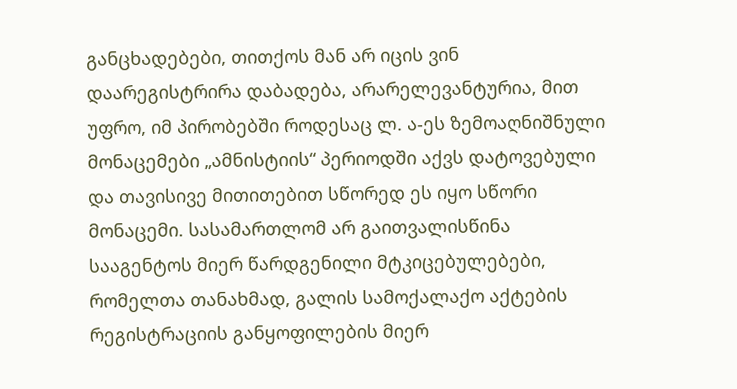განცხადებები, თითქოს მან არ იცის ვინ დაარეგისტრირა დაბადება, არარელევანტურია, მით უფრო, იმ პირობებში როდესაც ლ. ა-ეს ზემოაღნიშნული მონაცემები „ამნისტიის“ პერიოდში აქვს დატოვებული და თავისივე მითითებით სწორედ ეს იყო სწორი მონაცემი. სასამართლომ არ გაითვალისწინა სააგენტოს მიერ წარდგენილი მტკიცებულებები, რომელთა თანახმად, გალის სამოქალაქო აქტების რეგისტრაციის განყოფილების მიერ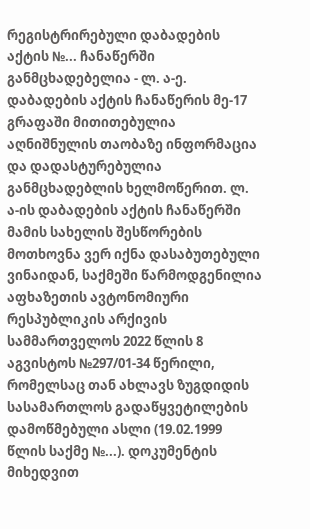რეგისტრირებული დაბადების აქტის №... ჩანაწერში განმცხადებელია - ლ. ა-ე. დაბადების აქტის ჩანაწერის მე-17 გრაფაში მითითებულია აღნიშნულის თაობაზე ინფორმაცია და დადასტურებულია განმცხადებლის ხელმოწერით. ლ. ა-ის დაბადების აქტის ჩანაწერში მამის სახელის შესწორების მოთხოვნა ვერ იქნა დასაბუთებული ვინაიდან, საქმეში წარმოდგენილია აფხაზეთის ავტონომიური რესპუბლიკის არქივის სამმართველოს 2022 წლის 8 აგვისტოს №297/01-34 წერილი, რომელსაც თან ახლავს ზუგდიდის სასამართლოს გადაწყვეტილების დამოწმებული ასლი (19.02.1999 წლის საქმე №...). დოკუმენტის მიხედვით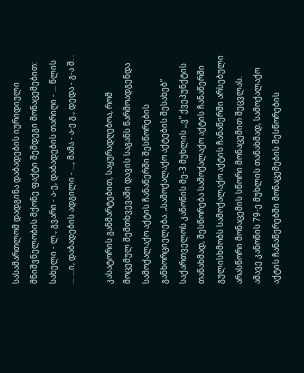სასამართლომ დადგინა დაბადების იურიდიული მნიშვნელობის მქონე ფაქტი შემდეგი მონაცემებით: სახელი - ლ., გვარი - ა-ე, დაბადების თარიღი - ... წლის ... ...ი, დაბადების ადგილი - ..., მამა - ა-ე გ., დედა - გ-ა შ. .

კასატორის განმარტებით, საყურადღებოა, რომ მოცემულ შემთხვევაში დავის საგანს წარმოადგენდა სამოქალაქო აქტის ჩანაწერში შესწორების განხორციელება. „სამოქალაქო აქტების შესახებ“ საქართველოს კანონის მე-3 მუხლის ,,ვ“ ქვეპუნქტის თანახმად, შესწორება სამოქალაქო აქტის ჩანაწერში გულისხმობს სამოქალაქო აქტის ჩანაწერში არსებული არასწორი მონაცემის სწორი მონაცემით შეცვლას. ამავე კანონის 79-ე მუხლის თანახმად, სამოქალაქო აქტის ჩანაწერებში მონაცემების შესწორების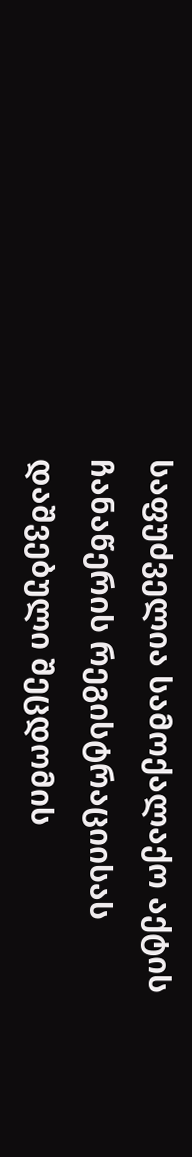საფუძველია სამოქალაქო აქტის ჩანაწერის რეგისტრაციისას დაშვებული შეცდომის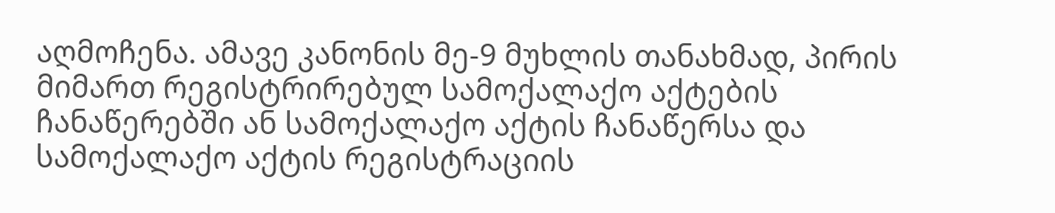აღმოჩენა. ამავე კანონის მე-9 მუხლის თანახმად, პირის მიმართ რეგისტრირებულ სამოქალაქო აქტების ჩანაწერებში ან სამოქალაქო აქტის ჩანაწერსა და სამოქალაქო აქტის რეგისტრაციის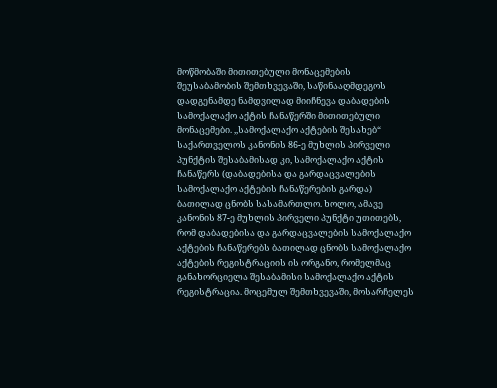მოწმობაში მითითებული მონაცემების შეუსაბამობის შემთხვევაში, საწინააღმდეგოს დადგენამდე ნამდვილად მიიჩნევა დაბადების სამოქალაქო აქტის ჩანაწერში მითითებული მონაცემები. ,,სამოქალაქო აქტების შესახებ“ საქართველოს კანონის 86-ე მუხლის პირველი პუნქტის შესაბამისად კი, სამოქალაქო აქტის ჩანაწერს (დაბადებისა და გარდაცვალების სამოქალაქო აქტების ჩანაწერების გარდა) ბათილად ცნობს სასამართლო. ხოლო, ამავე კანონის 87-ე მუხლის პირველი პუნქტი უთითებს, რომ დაბადებისა და გარდაცვალების სამოქალაქო აქტების ჩანაწერებს ბათილად ცნობს სამოქალაქო აქტების რეგისტრაციის ის ორგანო, რომელმაც განახორციელა შესაბამისი სამოქალაქო აქტის რეგისტრაცია. მოცემულ შემთხვევაში, მოსარჩელეს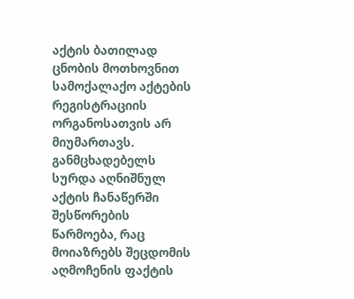აქტის ბათილად ცნობის მოთხოვნით სამოქალაქო აქტების რეგისტრაციის ორგანოსათვის არ მიუმართავს. განმცხადებელს სურდა აღნიშნულ აქტის ჩანაწერში შესწორების წარმოება, რაც მოიაზრებს შეცდომის აღმოჩენის ფაქტის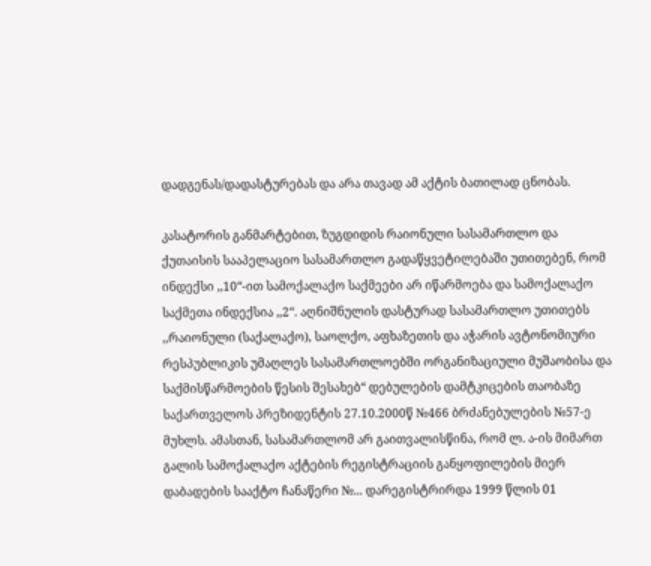დადგენას/დადასტურებას და არა თავად ამ აქტის ბათილად ცნობას.

კასატორის განმარტებით, ზუგდიდის რაიონული სასამართლო და ქუთაისის სააპელაციო სასამართლო გადაწყვეტილებაში უთითებენ, რომ ინდექსი ,,10“-ით სამოქალაქო საქმეები არ იწარმოება და სამოქალაქო საქმეთა ინდექსია ,,2“. აღნიშნულის დასტურად სასამართლო უთითებს ,,რაიონული (საქალაქო), საოლქო, აფხაზეთის და აჭარის ავტონომიური რესპუბლიკის უმაღლეს სასამართლოებში ორგანიზაციული მუშაობისა და საქმისწარმოების წესის შესახებ“ დებულების დამტკიცების თაობაზე საქართველოს პრეზიდენტის 27.10.2000წ №466 ბრძანებულების №57-ე მუხლს. ამასთან, სასამართლომ არ გაითვალისწინა, რომ ლ. ა-ის მიმართ გალის სამოქალაქო აქტების რეგისტრაციის განყოფილების მიერ დაბადების სააქტო ჩანაწერი №... დარეგისტრირდა 1999 წლის 01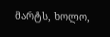მარტს, ხოლო,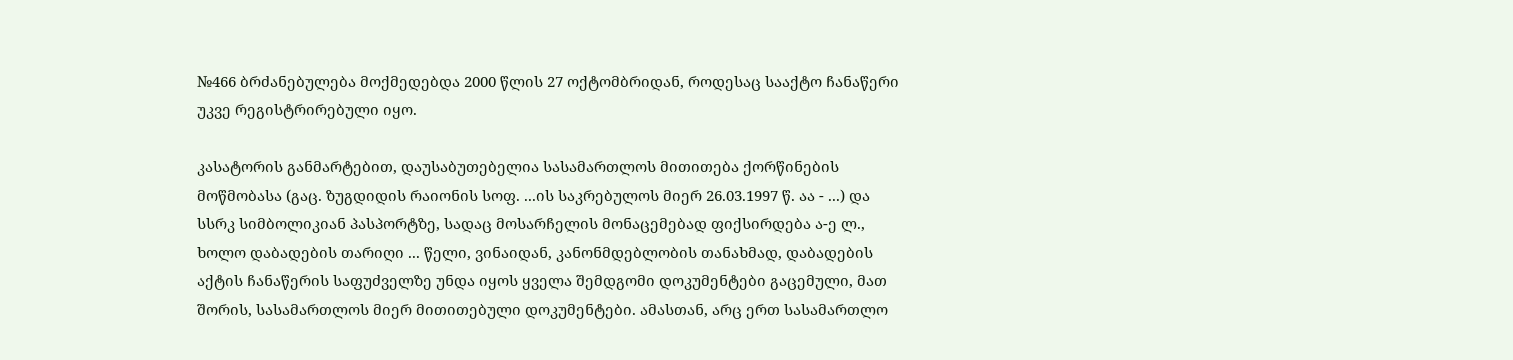№466 ბრძანებულება მოქმედებდა 2000 წლის 27 ოქტომბრიდან, როდესაც სააქტო ჩანაწერი უკვე რეგისტრირებული იყო.

კასატორის განმარტებით, დაუსაბუთებელია სასამართლოს მითითება ქორწინების მოწმობასა (გაც. ზუგდიდის რაიონის სოფ. ...ის საკრებულოს მიერ 26.03.1997 წ. აა - ...) და სსრკ სიმბოლიკიან პასპორტზე, სადაც მოსარჩელის მონაცემებად ფიქსირდება ა-ე ლ., ხოლო დაბადების თარიღი ... წელი, ვინაიდან, კანონმდებლობის თანახმად, დაბადების აქტის ჩანაწერის საფუძველზე უნდა იყოს ყველა შემდგომი დოკუმენტები გაცემული, მათ შორის, სასამართლოს მიერ მითითებული დოკუმენტები. ამასთან, არც ერთ სასამართლო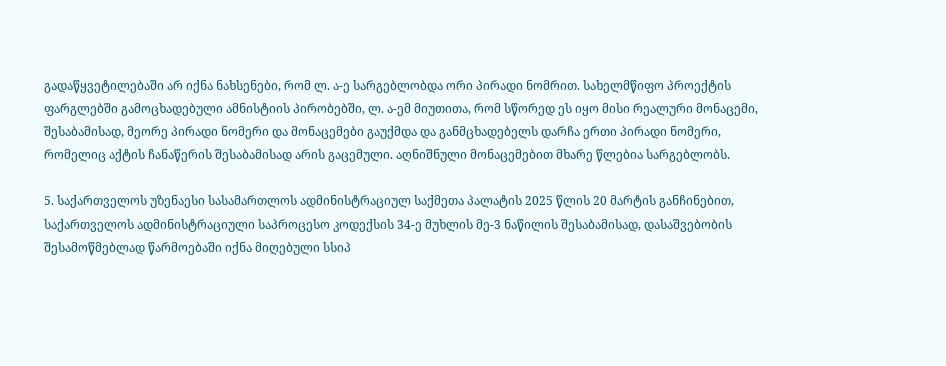გადაწყვეტილებაში არ იქნა ნახსენები, რომ ლ. ა-ე სარგებლობდა ორი პირადი ნომრით. სახელმწიფო პროექტის ფარგლებში გამოცხადებული ამნისტიის პირობებში, ლ. ა-ემ მიუთითა, რომ სწორედ ეს იყო მისი რეალური მონაცემი, შესაბამისად, მეორე პირადი ნომერი და მონაცემები გაუქმდა და განმცხადებელს დარჩა ერთი პირადი ნომერი, რომელიც აქტის ჩანაწერის შესაბამისად არის გაცემული. აღნიშნული მონაცემებით მხარე წლებია სარგებლობს.

5. საქართველოს უზენაესი სასამართლოს ადმინისტრაციულ საქმეთა პალატის 2025 წლის 20 მარტის განჩინებით, საქართველოს ადმინისტრაციული საპროცესო კოდექსის 34-ე მუხლის მე-3 ნაწილის შესაბამისად, დასაშვებობის შესამოწმებლად წარმოებაში იქნა მიღებული სსიპ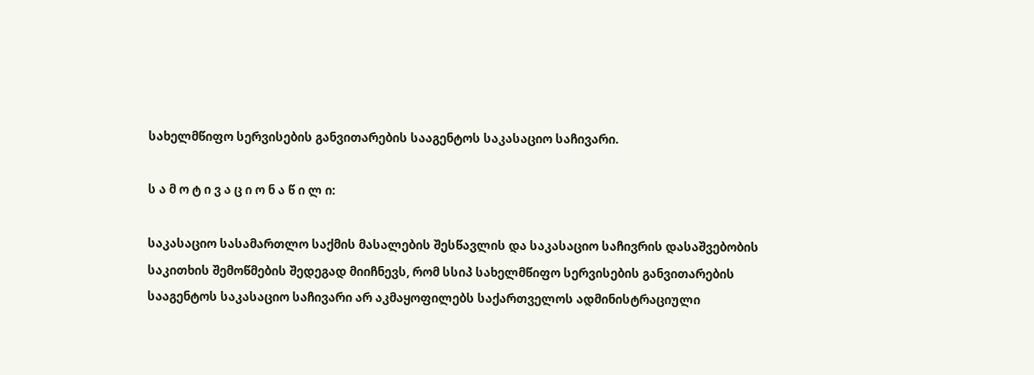სახელმწიფო სერვისების განვითარების სააგენტოს საკასაციო საჩივარი.

ს ა მ ო ტ ი ვ ა ც ი ო ნ ა წ ი ლ ი:

საკასაციო სასამართლო საქმის მასალების შესწავლის და საკასაციო საჩივრის დასაშვებობის საკითხის შემოწმების შედეგად მიიჩნევს, რომ სსიპ სახელმწიფო სერვისების განვითარების სააგენტოს საკასაციო საჩივარი არ აკმაყოფილებს საქართველოს ადმინისტრაციული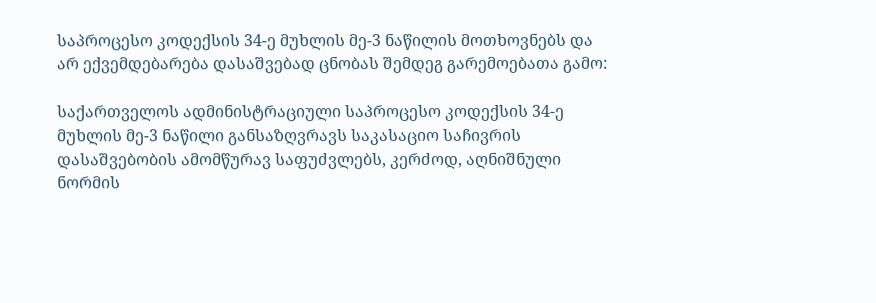საპროცესო კოდექსის 34-ე მუხლის მე-3 ნაწილის მოთხოვნებს და არ ექვემდებარება დასაშვებად ცნობას შემდეგ გარემოებათა გამო:

საქართველოს ადმინისტრაციული საპროცესო კოდექსის 34-ე მუხლის მე-3 ნაწილი განსაზღვრავს საკასაციო საჩივრის დასაშვებობის ამომწურავ საფუძვლებს, კერძოდ, აღნიშნული ნორმის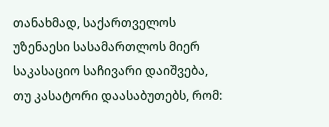თანახმად, საქართველოს უზენაესი სასამართლოს მიერ საკასაციო საჩივარი დაიშვება, თუ კასატორი დაასაბუთებს, რომ: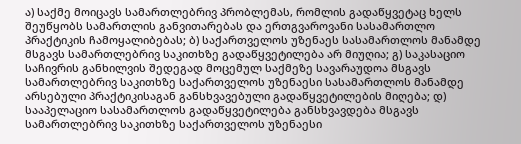ა) საქმე მოიცავს სამართლებრივ პრობლემას, რომლის გადაწყვეტაც ხელს შეუწყობს სამართლის განვითარებას და ერთგვაროვანი სასამართლო პრაქტიკის ჩამოყალიბებას; ბ) საქართველოს უზენაეს სასამართლოს მანამდე მსგავს სამართლებრივ საკითხზე გადაწყვეტილება არ მიუღია; გ) საკასაციო საჩივრის განხილვის შედეგად მოცემულ საქმეზე სავარაუდოა მსგავს სამართლებრივ საკითხზე საქართველოს უზენაესი სასამართლოს მანამდე არსებული პრაქტიკისაგან განსხვავებული გადაწყვეტილების მიღება; დ) სააპელაციო სასამართლოს გადაწყვეტილება განსხვავდება მსგავს სამართლებრივ საკითხზე საქართველოს უზენაესი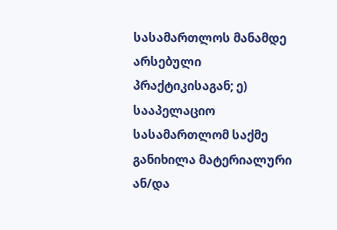სასამართლოს მანამდე არსებული პრაქტიკისაგან; ე) სააპელაციო სასამართლომ საქმე განიხილა მატერიალური ან/და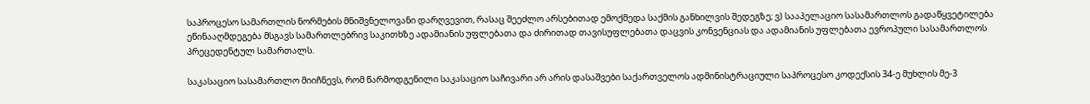საპროცესო სამართლის ნორმების მნიშვნელოვანი დარღვევით, რასაც შეეძლო არსებითად ემოქმედა საქმის განხილვის შედეგზე; ვ) სააპელაციო სასამართლოს გადაწყვეტილება ეწინააღმდეგება მსგავს სამართლებრივ საკითხზე ადამიანის უფლებათა და ძირითად თავისუფლებათა დაცვის კონვენციას და ადამიანის უფლებათა ევროპული სასამართლოს პრეცედენტულ სამართალს.

საკასაციო სასამართლო მიიჩნევს, რომ წარმოდგენილი საკასაციო საჩივარი არ არის დასაშვები საქართველოს ადმინისტრაციული საპროცესო კოდექსის 34-ე მუხლის მე-3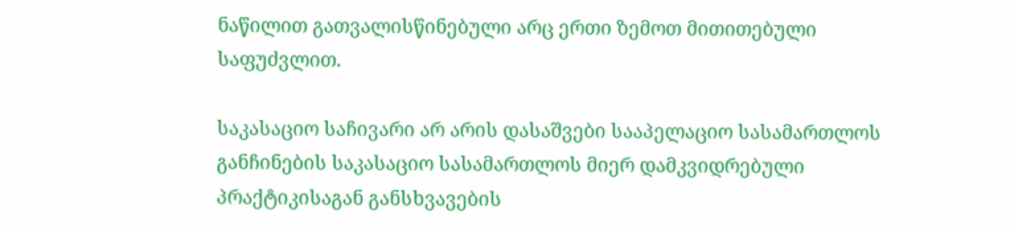ნაწილით გათვალისწინებული არც ერთი ზემოთ მითითებული საფუძვლით.

საკასაციო საჩივარი არ არის დასაშვები სააპელაციო სასამართლოს განჩინების საკასაციო სასამართლოს მიერ დამკვიდრებული პრაქტიკისაგან განსხვავების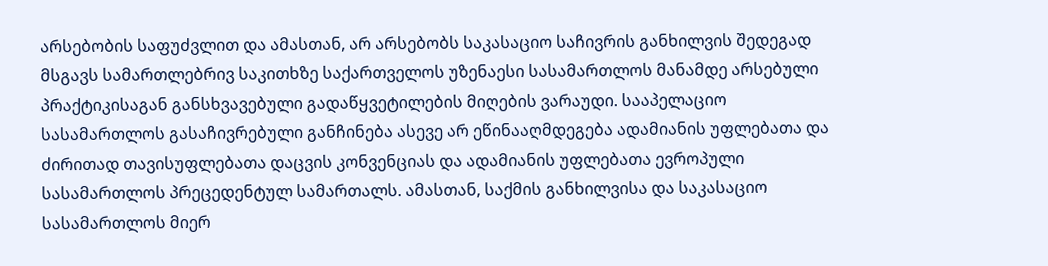არსებობის საფუძვლით და ამასთან, არ არსებობს საკასაციო საჩივრის განხილვის შედეგად მსგავს სამართლებრივ საკითხზე საქართველოს უზენაესი სასამართლოს მანამდე არსებული პრაქტიკისაგან განსხვავებული გადაწყვეტილების მიღების ვარაუდი. სააპელაციო სასამართლოს გასაჩივრებული განჩინება ასევე არ ეწინააღმდეგება ადამიანის უფლებათა და ძირითად თავისუფლებათა დაცვის კონვენციას და ადამიანის უფლებათა ევროპული სასამართლოს პრეცედენტულ სამართალს. ამასთან, საქმის განხილვისა და საკასაციო სასამართლოს მიერ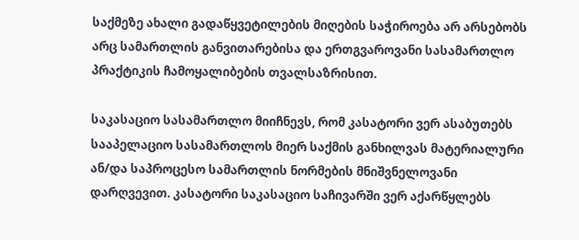საქმეზე ახალი გადაწყვეტილების მიღების საჭიროება არ არსებობს არც სამართლის განვითარებისა და ერთგვაროვანი სასამართლო პრაქტიკის ჩამოყალიბების თვალსაზრისით.

საკასაციო სასამართლო მიიჩნევს, რომ კასატორი ვერ ასაბუთებს სააპელაციო სასამართლოს მიერ საქმის განხილვას მატერიალური ან/და საპროცესო სამართლის ნორმების მნიშვნელოვანი დარღვევით. კასატორი საკასაციო საჩივარში ვერ აქარწყლებს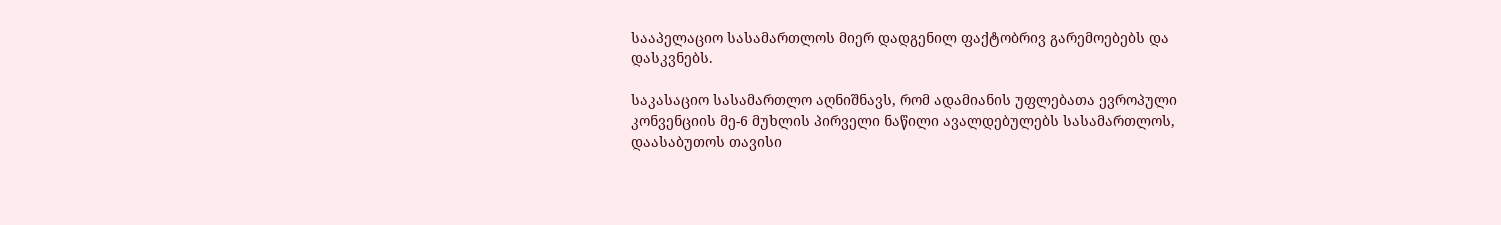სააპელაციო სასამართლოს მიერ დადგენილ ფაქტობრივ გარემოებებს და დასკვნებს.

საკასაციო სასამართლო აღნიშნავს, რომ ადამიანის უფლებათა ევროპული კონვენციის მე-6 მუხლის პირველი ნაწილი ავალდებულებს სასამართლოს, დაასაბუთოს თავისი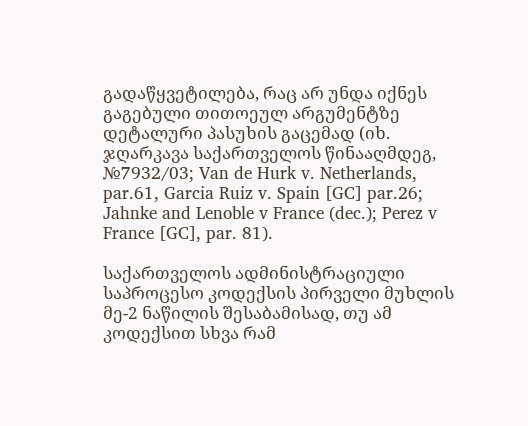გადაწყვეტილება, რაც არ უნდა იქნეს გაგებული თითოეულ არგუმენტზე დეტალური პასუხის გაცემად (იხ. ჯღარკავა საქართველოს წინააღმდეგ, №7932/03; Van de Hurk v. Netherlands, par.61, Garcia Ruiz v. Spain [GC] par.26; Jahnke and Lenoble v France (dec.); Perez v France [GC], par. 81).

საქართველოს ადმინისტრაციული საპროცესო კოდექსის პირველი მუხლის მე-2 ნაწილის შესაბამისად, თუ ამ კოდექსით სხვა რამ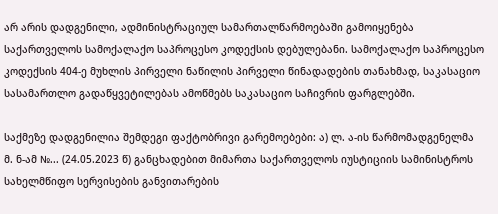არ არის დადგენილი, ადმინისტრაციულ სამართალწარმოებაში გამოიყენება საქართველოს სამოქალაქო საპროცესო კოდექსის დებულებანი. სამოქალაქო საპროცესო კოდექსის 404-ე მუხლის პირველი ნაწილის პირველი წინადადების თანახმად, საკასაციო სასამართლო გადაწყვეტილებას ამოწმებს საკასაციო საჩივრის ფარგლებში.

საქმეზე დადგენილია შემდეგი ფაქტობრივი გარემოებები: ა) ლ. ა-ის წარმომადგენელმა მ. ნ-ამ №... (24.05.2023 წ) განცხადებით მიმართა საქართველოს იუსტიციის სამინისტროს სახელმწიფო სერვისების განვითარების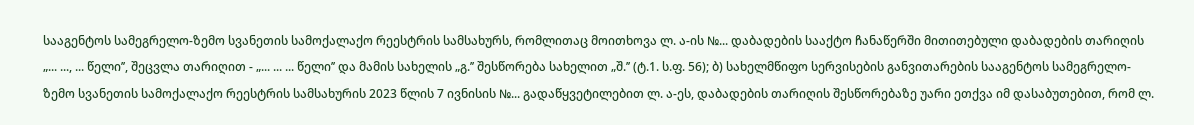სააგენტოს სამეგრელო-ზემო სვანეთის სამოქალაქო რეესტრის სამსახურს, რომლითაც მოითხოვა ლ. ა-ის №... დაბადების სააქტო ჩანაწერში მითითებული დაბადების თარიღის „... ..., ... წელი’’, შეცვლა თარიღით - „... ... ... წელი’’ და მამის სახელის „გ.’’ შესწორება სახელით „შ.’’ (ტ.1. ს.ფ. 56); ბ) სახელმწიფო სერვისების განვითარების სააგენტოს სამეგრელო-ზემო სვანეთის სამოქალაქო რეესტრის სამსახურის 2023 წლის 7 ივნისის №... გადაწყვეტილებით ლ. ა-ეს, დაბადების თარიღის შესწორებაზე უარი ეთქვა იმ დასაბუთებით, რომ ლ.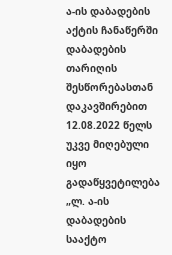ა-ის დაბადების აქტის ჩანაწერში დაბადების თარიღის შესწორებასთან დაკავშირებით 12.08.2022 წელს უკვე მიღებული იყო გადაწყვეტილება „ლ. ა-ის დაბადების სააქტო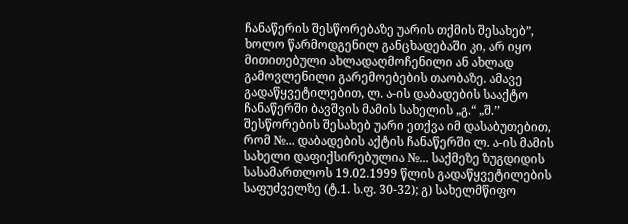ჩანაწერის შესწორებაზე უარის თქმის შესახებ”, ხოლო წარმოდგენილ განცხადებაში კი, არ იყო მითითებული ახლადაღმოჩენილი ან ახლად გამოვლენილი გარემოებების თაობაზე. ამავე გადაწყვეტილებით, ლ. ა-ის დაბადების სააქტო ჩანაწერში ბავშვის მამის სახელის „გ.“ „შ.’’ შესწორების შესახებ უარი ეთქვა იმ დასაბუთებით, რომ №... დაბადების აქტის ჩანაწერში ლ. ა-ის მამის სახელი დაფიქსირებულია №... საქმეზე ზუგდიდის სასამართლოს 19.02.1999 წლის გადაწყვეტილების საფუძველზე (ტ.1. ს.ფ. 30-32); გ) სახელმწიფო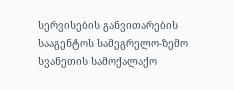სერვისების განვითარების სააგენტოს სამეგრელო-ზემო სვანეთის სამოქალაქო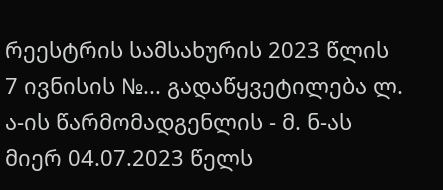რეესტრის სამსახურის 2023 წლის 7 ივნისის №... გადაწყვეტილება ლ. ა-ის წარმომადგენლის - მ. ნ-ას მიერ 04.07.2023 წელს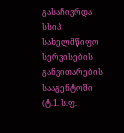გასაჩივრდა სსიპ სახელმწიფო სერვისების განვითარების სააგენტოში (ტ.1. ს.ფ.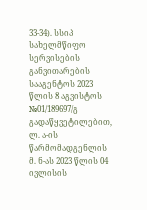33-34). სსიპ სახელმწიფო სერვისების განვითარების სააგენტოს 2023 წლის 8 აგვისტოს №01/189697/გ გადაწყვეტილებით, ლ. ა-ის წარმომადგენლის მ. ნ-ას 2023 წლის 04 ივლისის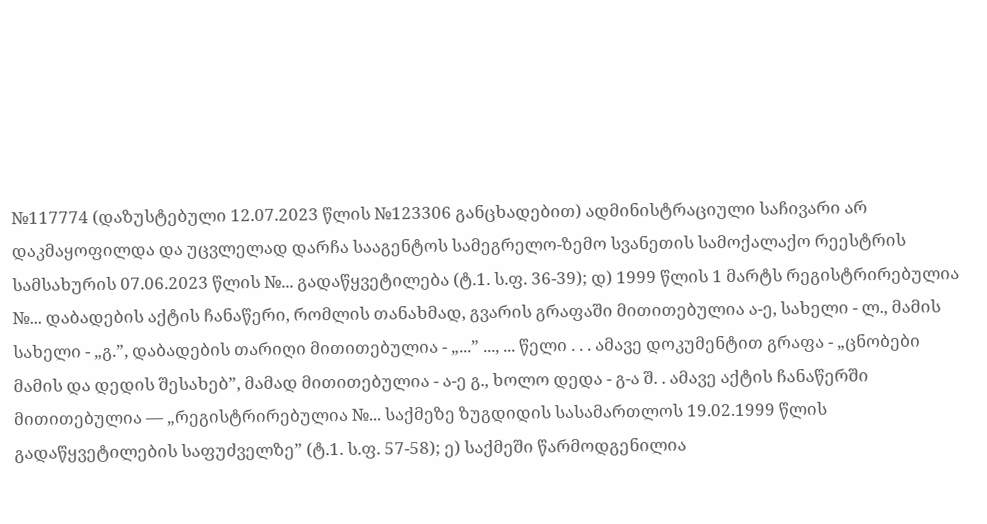№117774 (დაზუსტებული 12.07.2023 წლის №123306 განცხადებით) ადმინისტრაციული საჩივარი არ დაკმაყოფილდა და უცვლელად დარჩა სააგენტოს სამეგრელო-ზემო სვანეთის სამოქალაქო რეესტრის სამსახურის 07.06.2023 წლის №... გადაწყვეტილება (ტ.1. ს.ფ. 36-39); დ) 1999 წლის 1 მარტს რეგისტრირებულია №... დაბადების აქტის ჩანაწერი, რომლის თანახმად, გვარის გრაფაში მითითებულია ა-ე, სახელი - ლ., მამის სახელი - „გ.”, დაბადების თარიღი მითითებულია - „...” ..., ... წელი . . . ამავე დოკუმენტით გრაფა - „ცნობები მამის და დედის შესახებ”, მამად მითითებულია - ა-ე გ., ხოლო დედა - გ-ა შ. . ამავე აქტის ჩანაწერში მითითებულია — „რეგისტრირებულია №... საქმეზე ზუგდიდის სასამართლოს 19.02.1999 წლის გადაწყვეტილების საფუძველზე” (ტ.1. ს.ფ. 57-58); ე) საქმეში წარმოდგენილია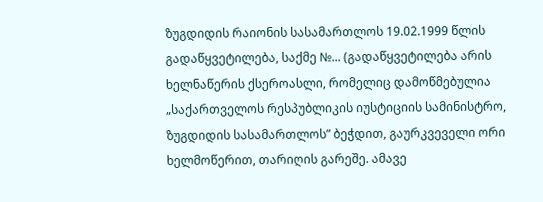ზუგდიდის რაიონის სასამართლოს 19.02.1999 წლის გადაწყვეტილება, საქმე №... (გადაწყვეტილება არის ხელნაწერის ქსეროასლი, რომელიც დამოწმებულია „საქართველოს რესპუბლიკის იუსტიციის სამინისტრო, ზუგდიდის სასამართლოს” ბეჭდით, გაურკვეველი ორი ხელმოწერით, თარიღის გარეშე. ამავე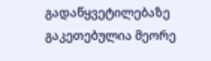გადაწყვეტილებაზე გაკეთებულია მეორე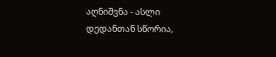აღნიშვნა - ასლი დედანთან სწორია,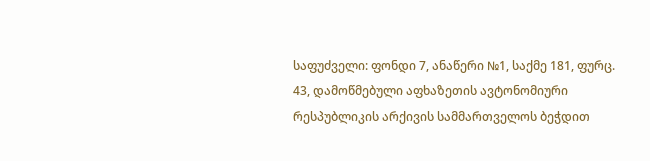საფუძველი: ფონდი 7, ანაწერი №1, საქმე 181, ფურც. 43, დამოწმებული აფხაზეთის ავტონომიური რესპუბლიკის არქივის სამმართველოს ბეჭდით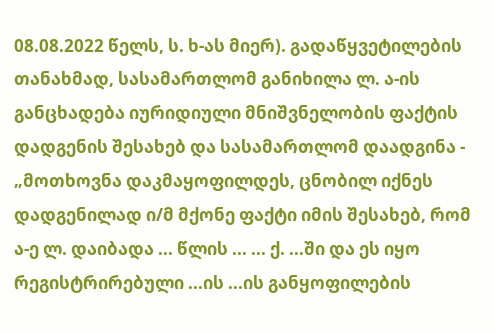08.08.2022 წელს, ს. ხ-ას მიერ). გადაწყვეტილების თანახმად, სასამართლომ განიხილა ლ. ა-ის განცხადება იურიდიული მნიშვნელობის ფაქტის დადგენის შესახებ და სასამართლომ დაადგინა - „მოთხოვნა დაკმაყოფილდეს, ცნობილ იქნეს დადგენილად ი/მ მქონე ფაქტი იმის შესახებ, რომ ა-ე ლ. დაიბადა ... წლის ... ... ქ. ...ში და ეს იყო რეგისტრირებული ...ის ...ის განყოფილების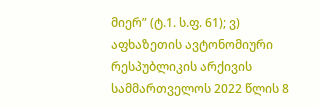მიერ” (ტ.1. ს.ფ. 61); ვ) აფხაზეთის ავტონომიური რესპუბლიკის არქივის სამმართველოს 2022 წლის 8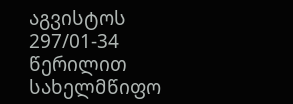აგვისტოს 297/01-34 წერილით სახელმწიფო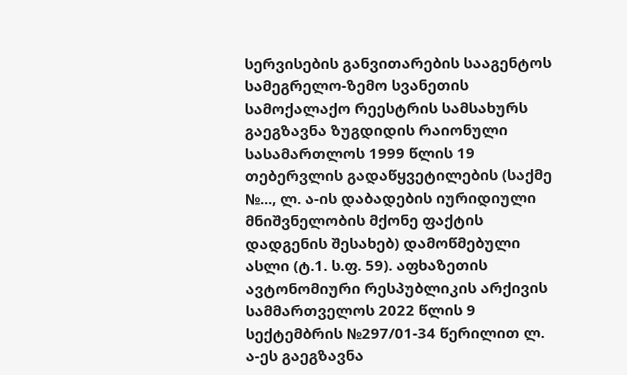სერვისების განვითარების სააგენტოს სამეგრელო-ზემო სვანეთის სამოქალაქო რეესტრის სამსახურს გაეგზავნა ზუგდიდის რაიონული სასამართლოს 1999 წლის 19 თებერვლის გადაწყვეტილების (საქმე №..., ლ. ა-ის დაბადების იურიდიული მნიშვნელობის მქონე ფაქტის დადგენის შესახებ) დამოწმებული ასლი (ტ.1. ს.ფ. 59). აფხაზეთის ავტონომიური რესპუბლიკის არქივის სამმართველოს 2022 წლის 9 სექტემბრის №297/01-34 წერილით ლ. ა-ეს გაეგზავნა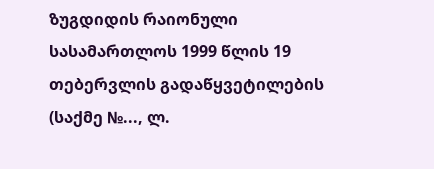ზუგდიდის რაიონული სასამართლოს 1999 წლის 19 თებერვლის გადაწყვეტილების (საქმე №..., ლ.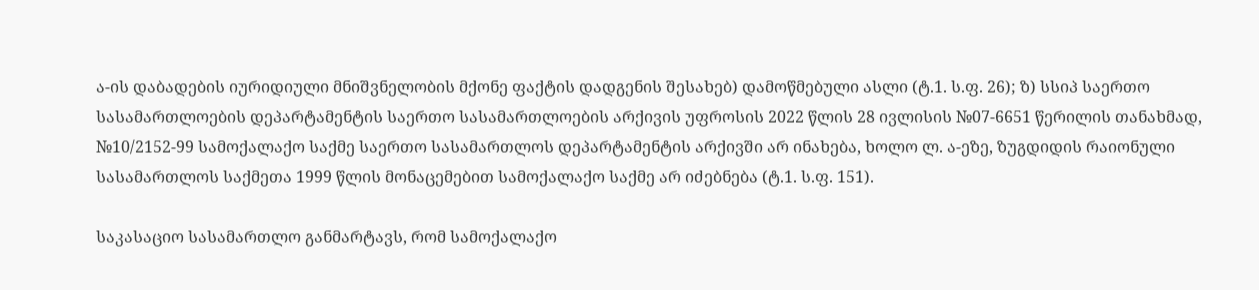ა-ის დაბადების იურიდიული მნიშვნელობის მქონე ფაქტის დადგენის შესახებ) დამოწმებული ასლი (ტ.1. ს.ფ. 26); ზ) სსიპ საერთო სასამართლოების დეპარტამენტის საერთო სასამართლოების არქივის უფროსის 2022 წლის 28 ივლისის №07-6651 წერილის თანახმად, №10/2152-99 სამოქალაქო საქმე საერთო სასამართლოს დეპარტამენტის არქივში არ ინახება, ხოლო ლ. ა-ეზე, ზუგდიდის რაიონული სასამართლოს საქმეთა 1999 წლის მონაცემებით სამოქალაქო საქმე არ იძებნება (ტ.1. ს.ფ. 151).

საკასაციო სასამართლო განმარტავს, რომ სამოქალაქო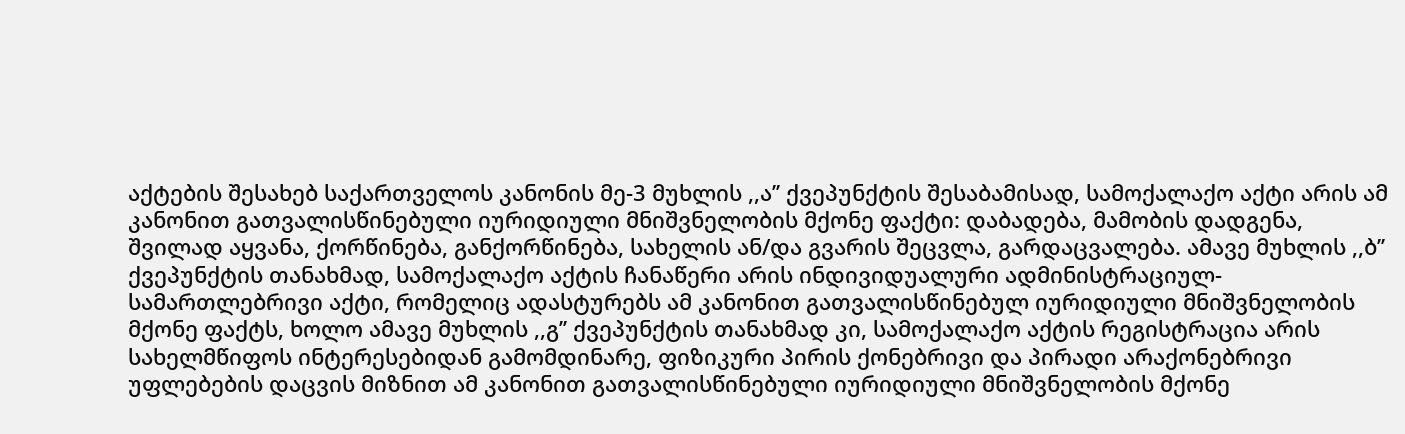აქტების შესახებ საქართველოს კანონის მე-3 მუხლის ,,ა’’ ქვეპუნქტის შესაბამისად, სამოქალაქო აქტი არის ამ კანონით გათვალისწინებული იურიდიული მნიშვნელობის მქონე ფაქტი: დაბადება, მამობის დადგენა, შვილად აყვანა, ქორწინება, განქორწინება, სახელის ან/და გვარის შეცვლა, გარდაცვალება. ამავე მუხლის ,,ბ’’ ქვეპუნქტის თანახმად, სამოქალაქო აქტის ჩანაწერი არის ინდივიდუალური ადმინისტრაციულ-სამართლებრივი აქტი, რომელიც ადასტურებს ამ კანონით გათვალისწინებულ იურიდიული მნიშვნელობის მქონე ფაქტს, ხოლო ამავე მუხლის ,,გ’’ ქვეპუნქტის თანახმად კი, სამოქალაქო აქტის რეგისტრაცია არის სახელმწიფოს ინტერესებიდან გამომდინარე, ფიზიკური პირის ქონებრივი და პირადი არაქონებრივი უფლებების დაცვის მიზნით ამ კანონით გათვალისწინებული იურიდიული მნიშვნელობის მქონე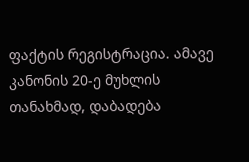ფაქტის რეგისტრაცია. ამავე კანონის 20-ე მუხლის თანახმად, დაბადება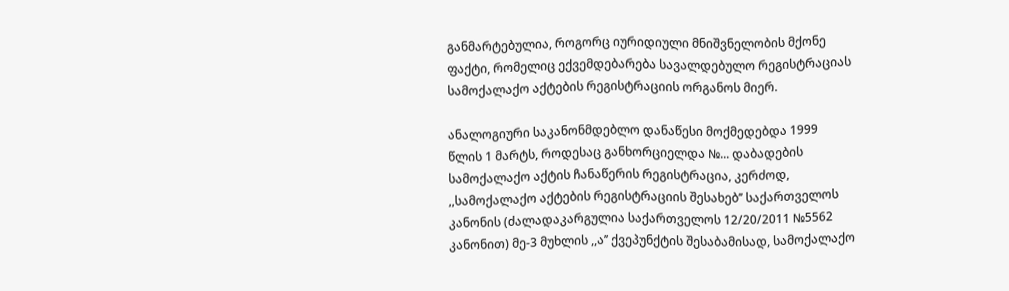განმარტებულია, როგორც იურიდიული მნიშვნელობის მქონე ფაქტი, რომელიც ექვემდებარება სავალდებულო რეგისტრაციას სამოქალაქო აქტების რეგისტრაციის ორგანოს მიერ.

ანალოგიური საკანონმდებლო დანაწესი მოქმედებდა 1999 წლის 1 მარტს, როდესაც განხორციელდა №... დაბადების სამოქალაქო აქტის ჩანაწერის რეგისტრაცია, კერძოდ, ,,სამოქალაქო აქტების რეგისტრაციის შესახებ’’ საქართველოს კანონის (ძალადაკარგულია საქართველოს 12/20/2011 №5562 კანონით) მე-3 მუხლის ,,ა’’ ქვეპუნქტის შესაბამისად, სამოქალაქო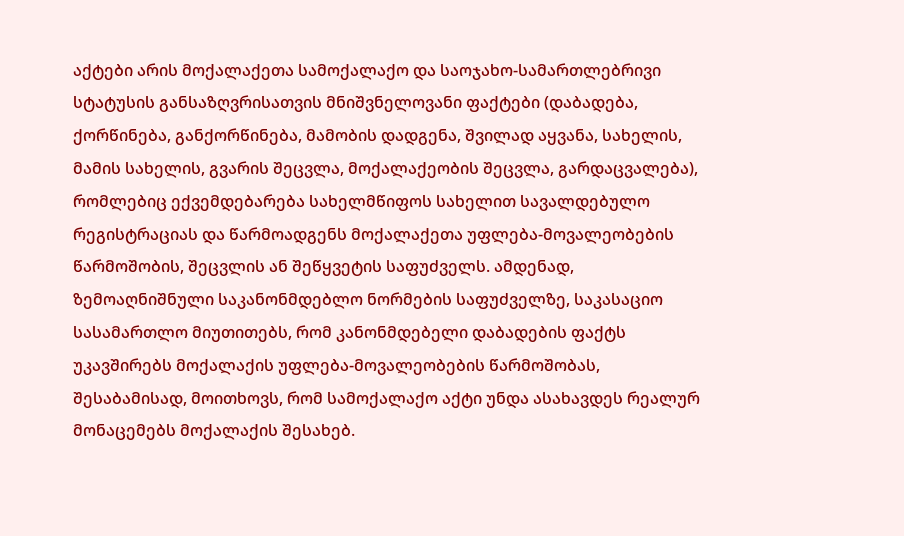აქტები არის მოქალაქეთა სამოქალაქო და საოჯახო-სამართლებრივი სტატუსის განსაზღვრისათვის მნიშვნელოვანი ფაქტები (დაბადება, ქორწინება, განქორწინება, მამობის დადგენა, შვილად აყვანა, სახელის, მამის სახელის, გვარის შეცვლა, მოქალაქეობის შეცვლა, გარდაცვალება), რომლებიც ექვემდებარება სახელმწიფოს სახელით სავალდებულო რეგისტრაციას და წარმოადგენს მოქალაქეთა უფლება-მოვალეობების წარმოშობის, შეცვლის ან შეწყვეტის საფუძველს. ამდენად, ზემოაღნიშნული საკანონმდებლო ნორმების საფუძველზე, საკასაციო სასამართლო მიუთითებს, რომ კანონმდებელი დაბადების ფაქტს უკავშირებს მოქალაქის უფლება-მოვალეობების წარმოშობას, შესაბამისად, მოითხოვს, რომ სამოქალაქო აქტი უნდა ასახავდეს რეალურ მონაცემებს მოქალაქის შესახებ.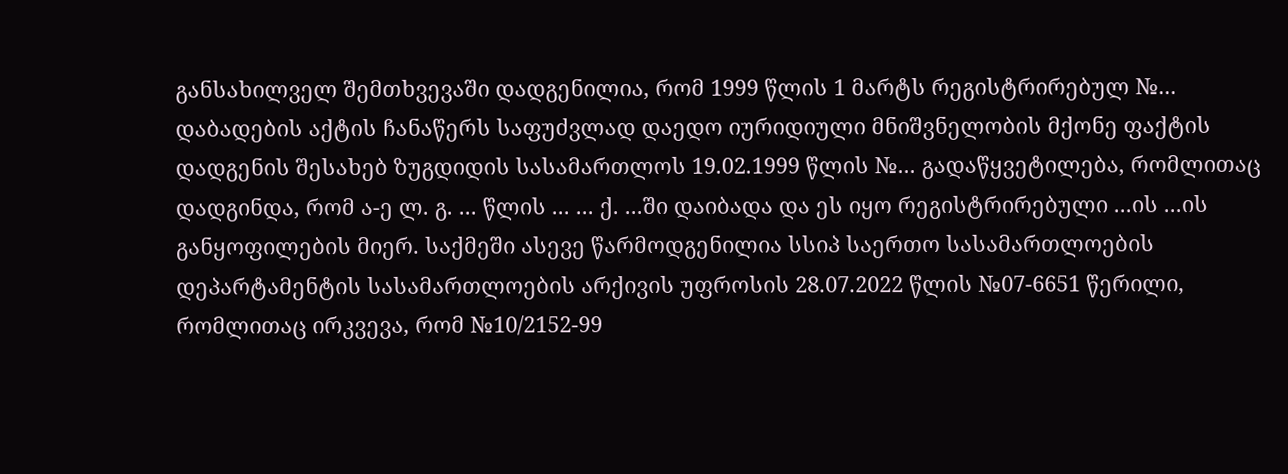განსახილველ შემთხვევაში დადგენილია, რომ 1999 წლის 1 მარტს რეგისტრირებულ №... დაბადების აქტის ჩანაწერს საფუძვლად დაედო იურიდიული მნიშვნელობის მქონე ფაქტის დადგენის შესახებ ზუგდიდის სასამართლოს 19.02.1999 წლის №... გადაწყვეტილება, რომლითაც დადგინდა, რომ ა-ე ლ. გ. ... წლის ... ... ქ. ...ში დაიბადა და ეს იყო რეგისტრირებული ...ის ...ის განყოფილების მიერ. საქმეში ასევე წარმოდგენილია სსიპ საერთო სასამართლოების დეპარტამენტის სასამართლოების არქივის უფროსის 28.07.2022 წლის №07-6651 წერილი, რომლითაც ირკვევა, რომ №10/2152-99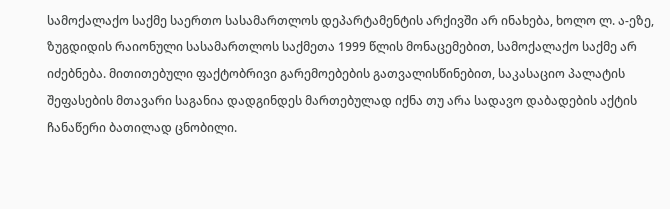სამოქალაქო საქმე საერთო სასამართლოს დეპარტამენტის არქივში არ ინახება, ხოლო ლ. ა-ეზე, ზუგდიდის რაიონული სასამართლოს საქმეთა 1999 წლის მონაცემებით, სამოქალაქო საქმე არ იძებნება. მითითებული ფაქტობრივი გარემოებების გათვალისწინებით, საკასაციო პალატის შეფასების მთავარი საგანია დადგინდეს მართებულად იქნა თუ არა სადავო დაბადების აქტის ჩანაწერი ბათილად ცნობილი.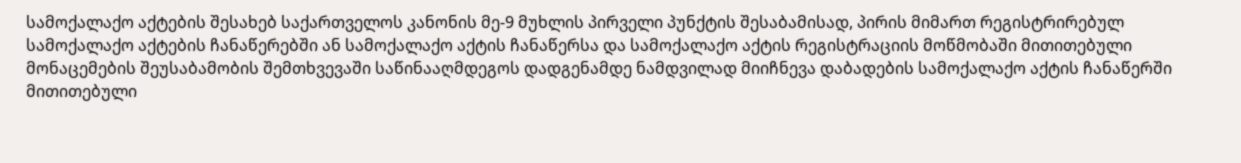სამოქალაქო აქტების შესახებ საქართველოს კანონის მე-9 მუხლის პირველი პუნქტის შესაბამისად, პირის მიმართ რეგისტრირებულ სამოქალაქო აქტების ჩანაწერებში ან სამოქალაქო აქტის ჩანაწერსა და სამოქალაქო აქტის რეგისტრაციის მოწმობაში მითითებული მონაცემების შეუსაბამობის შემთხვევაში საწინააღმდეგოს დადგენამდე ნამდვილად მიიჩნევა დაბადების სამოქალაქო აქტის ჩანაწერში მითითებული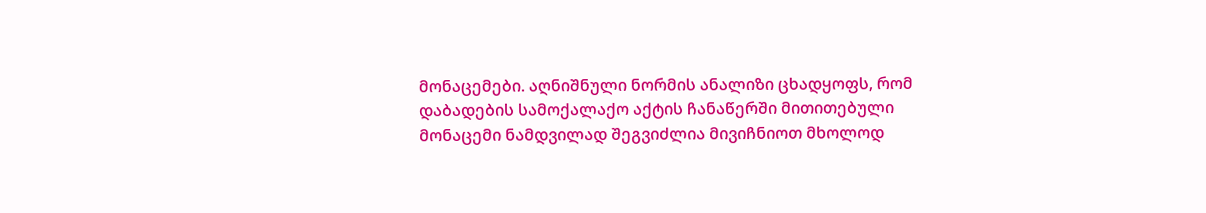მონაცემები. აღნიშნული ნორმის ანალიზი ცხადყოფს, რომ დაბადების სამოქალაქო აქტის ჩანაწერში მითითებული მონაცემი ნამდვილად შეგვიძლია მივიჩნიოთ მხოლოდ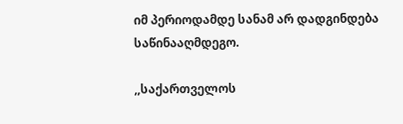იმ პერიოდამდე სანამ არ დადგინდება საწინააღმდეგო.

,,საქართველოს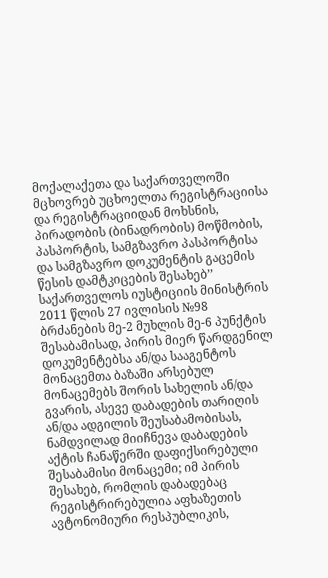მოქალაქეთა და საქართველოში მცხოვრებ უცხოელთა რეგისტრაციისა და რეგისტრაციიდან მოხსნის, პირადობის (ბინადრობის) მოწმობის, პასპორტის, სამგზავრო პასპორტისა და სამგზავრო დოკუმენტის გაცემის წესის დამტკიცების შესახებ’’ საქართველოს იუსტიციის მინისტრის 2011 წლის 27 ივლისის №98 ბრძანების მე-2 მუხლის მე-6 პუნქტის შესაბამისად, პირის მიერ წარდგენილ დოკუმენტებსა ან/და სააგენტოს მონაცემთა ბაზაში არსებულ მონაცემებს შორის სახელის ან/და გვარის, ასევე დაბადების თარიღის ან/და ადგილის შეუსაბამობისას, ნამდვილად მიიჩნევა დაბადების აქტის ჩანაწერში დაფიქსირებული შესაბამისი მონაცემი; იმ პირის შესახებ, რომლის დაბადებაც რეგისტრირებულია აფხაზეთის ავტონომიური რესპუბლიკის,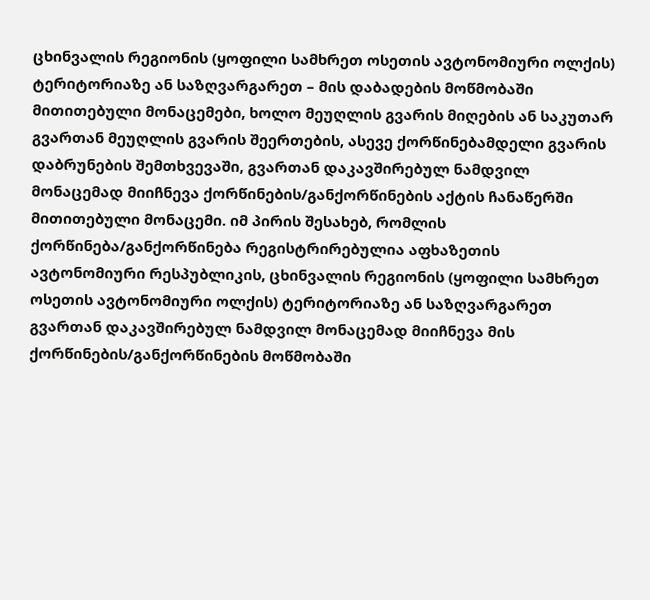ცხინვალის რეგიონის (ყოფილი სამხრეთ ოსეთის ავტონომიური ოლქის) ტერიტორიაზე ან საზღვარგარეთ – მის დაბადების მოწმობაში მითითებული მონაცემები, ხოლო მეუღლის გვარის მიღების ან საკუთარ გვართან მეუღლის გვარის შეერთების, ასევე ქორწინებამდელი გვარის დაბრუნების შემთხვევაში, გვართან დაკავშირებულ ნამდვილ მონაცემად მიიჩნევა ქორწინების/განქორწინების აქტის ჩანაწერში მითითებული მონაცემი. იმ პირის შესახებ, რომლის ქორწინება/განქორწინება რეგისტრირებულია აფხაზეთის ავტონომიური რესპუბლიკის, ცხინვალის რეგიონის (ყოფილი სამხრეთ ოსეთის ავტონომიური ოლქის) ტერიტორიაზე ან საზღვარგარეთ გვართან დაკავშირებულ ნამდვილ მონაცემად მიიჩნევა მის ქორწინების/განქორწინების მოწმობაში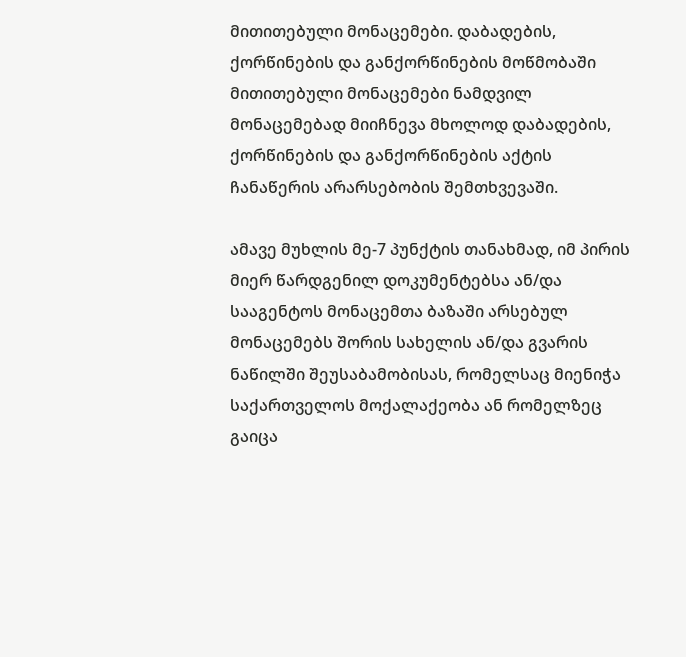მითითებული მონაცემები. დაბადების, ქორწინების და განქორწინების მოწმობაში მითითებული მონაცემები ნამდვილ მონაცემებად მიიჩნევა მხოლოდ დაბადების, ქორწინების და განქორწინების აქტის ჩანაწერის არარსებობის შემთხვევაში.

ამავე მუხლის მე-7 პუნქტის თანახმად, იმ პირის მიერ წარდგენილ დოკუმენტებსა ან/და სააგენტოს მონაცემთა ბაზაში არსებულ მონაცემებს შორის სახელის ან/და გვარის ნაწილში შეუსაბამობისას, რომელსაც მიენიჭა საქართველოს მოქალაქეობა ან რომელზეც გაიცა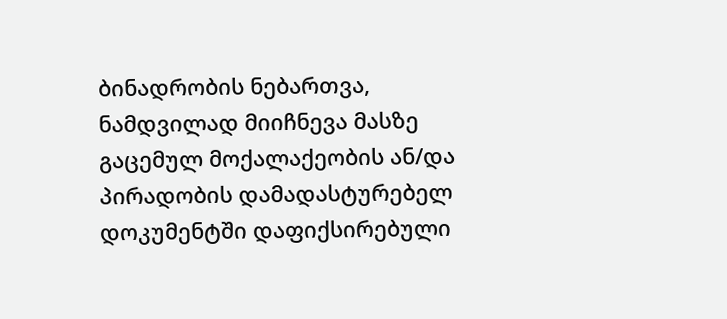ბინადრობის ნებართვა, ნამდვილად მიიჩნევა მასზე გაცემულ მოქალაქეობის ან/და პირადობის დამადასტურებელ დოკუმენტში დაფიქსირებული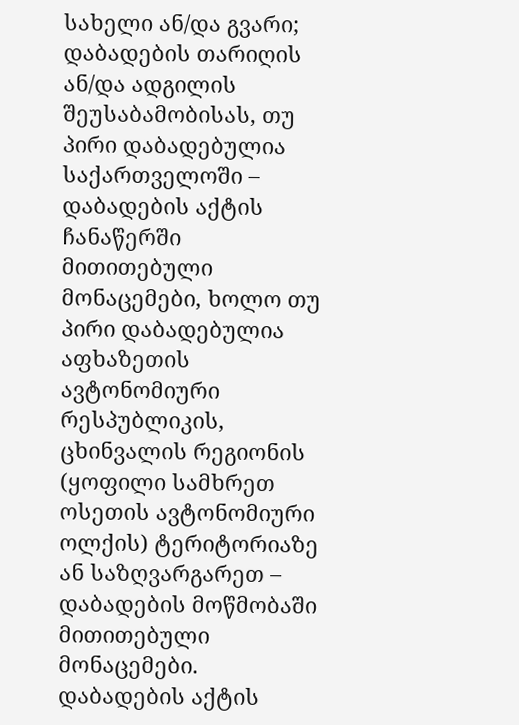სახელი ან/და გვარი; დაბადების თარიღის ან/და ადგილის შეუსაბამობისას, თუ პირი დაბადებულია საქართველოში – დაბადების აქტის ჩანაწერში მითითებული მონაცემები, ხოლო თუ პირი დაბადებულია აფხაზეთის ავტონომიური რესპუბლიკის, ცხინვალის რეგიონის (ყოფილი სამხრეთ ოსეთის ავტონომიური ოლქის) ტერიტორიაზე ან საზღვარგარეთ – დაბადების მოწმობაში მითითებული მონაცემები. დაბადების აქტის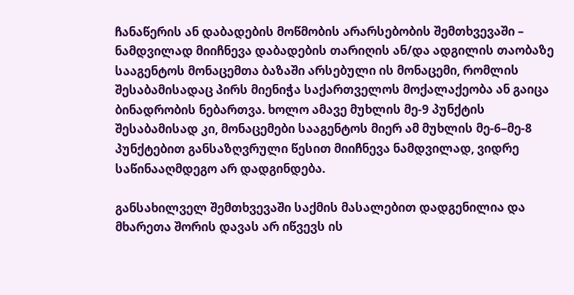ჩანაწერის ან დაბადების მოწმობის არარსებობის შემთხვევაში – ნამდვილად მიიჩნევა დაბადების თარიღის ან/და ადგილის თაობაზე სააგენტოს მონაცემთა ბაზაში არსებული ის მონაცემი, რომლის შესაბამისადაც პირს მიენიჭა საქართველოს მოქალაქეობა ან გაიცა ბინადრობის ნებართვა. ხოლო ამავე მუხლის მე-9 პუნქტის შესაბამისად კი, მონაცემები სააგენტოს მიერ ამ მუხლის მე-6–მე-8 პუნქტებით განსაზღვრული წესით მიიჩნევა ნამდვილად, ვიდრე საწინააღმდეგო არ დადგინდება.

განსახილველ შემთხვევაში საქმის მასალებით დადგენილია და მხარეთა შორის დავას არ იწვევს ის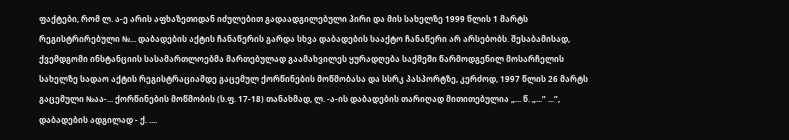ფაქტები, რომ ლ. ა-ე არის აფხაზეთიდან იძულებით გადაადგილებული პირი და მის სახელზე 1999 წლის 1 მარტს რეგისტრირებული №... დაბადების აქტის ჩანაწერის გარდა სხვა დაბადების სააქტო ჩანაწერი არ არსებობს. შესაბამისად, ქვემდგომი ინსტანციის სასამართლოებმა მართებულად გაამახვილეს ყურადღება საქმეში წარმოდგენილ მოსარჩელის სახელზე სადაო აქტის რეგისტრაციამდე გაცემულ ქორწინების მოწმობასა და სსრკ პასპორტზე, კერძოდ, 1997 წლის 26 მარტს გაცემული №აა-... ქორწინების მოწმობის (ს.ფ. 17-18) თანახმად, ლ. -ა-ის დაბადების თარიღად მითითებულია „... წ. „...” ...”, დაბადების ადგილად - ქ. ....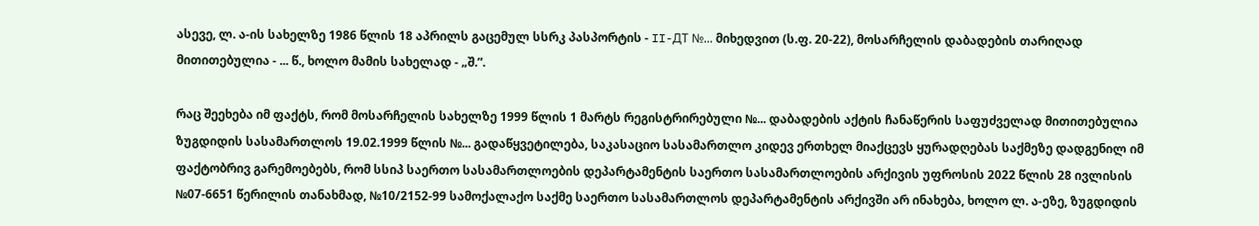ასევე, ლ. ა-ის სახელზე 1986 წლის 18 აპრილს გაცემულ სსრკ პასპორტის - II-ДT №... მიხედვით (ს.ფ. 20-22), მოსარჩელის დაბადების თარიღად მითითებულია - ... წ., ხოლო მამის სახელად - „შ.”.

რაც შეეხება იმ ფაქტს, რომ მოსარჩელის სახელზე 1999 წლის 1 მარტს რეგისტრირებული №... დაბადების აქტის ჩანაწერის საფუძველად მითითებულია ზუგდიდის სასამართლოს 19.02.1999 წლის №... გადაწყვეტილება, საკასაციო სასამართლო კიდევ ერთხელ მიაქცევს ყურადღებას საქმეზე დადგენილ იმ ფაქტობრივ გარემოებებს, რომ სსიპ საერთო სასამართლოების დეპარტამენტის საერთო სასამართლოების არქივის უფროსის 2022 წლის 28 ივლისის №07-6651 წერილის თანახმად, №10/2152-99 სამოქალაქო საქმე საერთო სასამართლოს დეპარტამენტის არქივში არ ინახება, ხოლო ლ. ა-ეზე, ზუგდიდის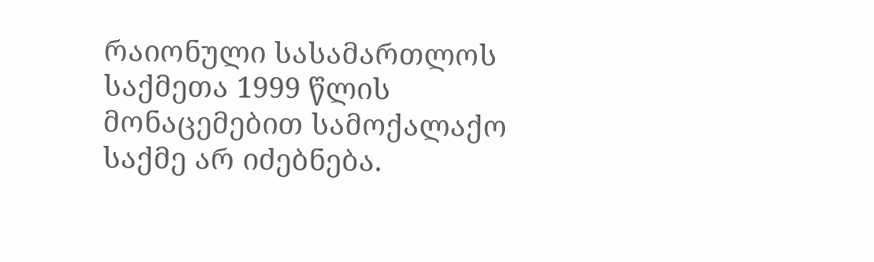რაიონული სასამართლოს საქმეთა 1999 წლის მონაცემებით სამოქალაქო საქმე არ იძებნება.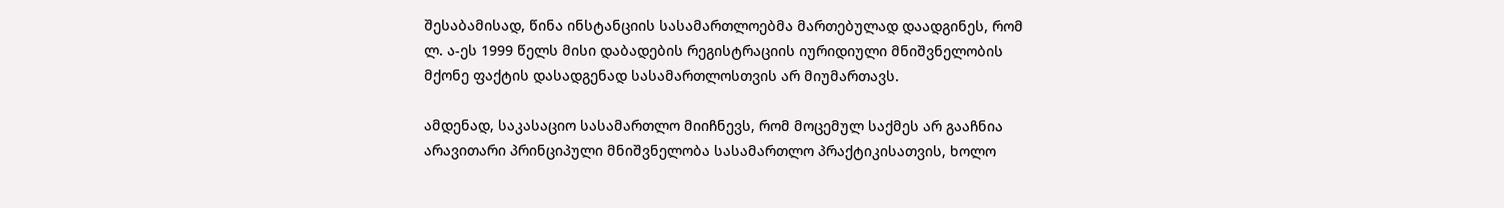შესაბამისად, წინა ინსტანციის სასამართლოებმა მართებულად დაადგინეს, რომ ლ. ა-ეს 1999 წელს მისი დაბადების რეგისტრაციის იურიდიული მნიშვნელობის მქონე ფაქტის დასადგენად სასამართლოსთვის არ მიუმართავს.

ამდენად, საკასაციო სასამართლო მიიჩნევს, რომ მოცემულ საქმეს არ გააჩნია არავითარი პრინციპული მნიშვნელობა სასამართლო პრაქტიკისათვის, ხოლო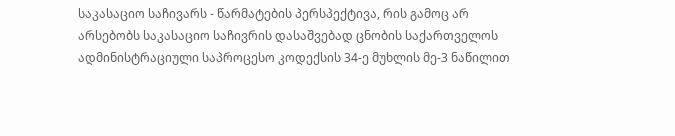საკასაციო საჩივარს - წარმატების პერსპექტივა, რის გამოც არ არსებობს საკასაციო საჩივრის დასაშვებად ცნობის საქართველოს ადმინისტრაციული საპროცესო კოდექსის 34-ე მუხლის მე-3 ნაწილით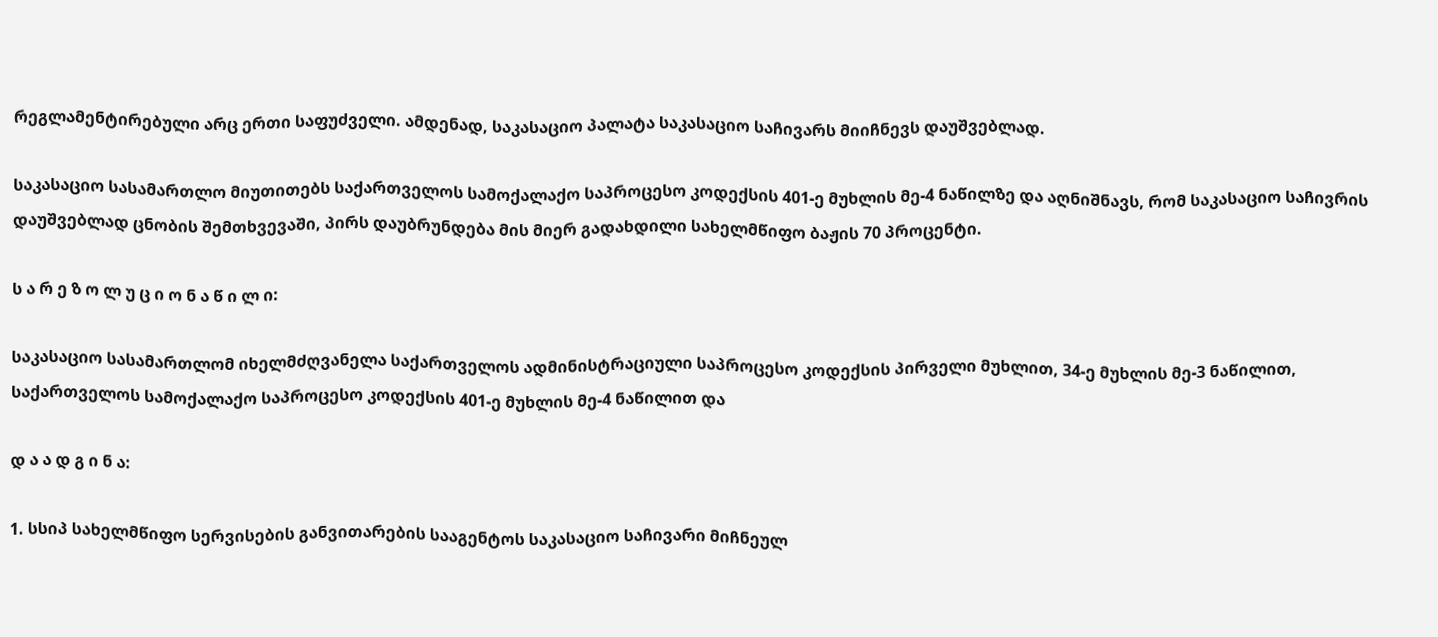რეგლამენტირებული არც ერთი საფუძველი. ამდენად, საკასაციო პალატა საკასაციო საჩივარს მიიჩნევს დაუშვებლად.

საკასაციო სასამართლო მიუთითებს საქართველოს სამოქალაქო საპროცესო კოდექსის 401-ე მუხლის მე-4 ნაწილზე და აღნიშნავს, რომ საკასაციო საჩივრის დაუშვებლად ცნობის შემთხვევაში, პირს დაუბრუნდება მის მიერ გადახდილი სახელმწიფო ბაჟის 70 პროცენტი.

ს ა რ ე ზ ო ლ უ ც ი ო ნ ა წ ი ლ ი:

საკასაციო სასამართლომ იხელმძღვანელა საქართველოს ადმინისტრაციული საპროცესო კოდექსის პირველი მუხლით, 34-ე მუხლის მე-3 ნაწილით, საქართველოს სამოქალაქო საპროცესო კოდექსის 401-ე მუხლის მე-4 ნაწილით და

დ ა ა დ გ ი ნ ა:

1. სსიპ სახელმწიფო სერვისების განვითარების სააგენტოს საკასაციო საჩივარი მიჩნეულ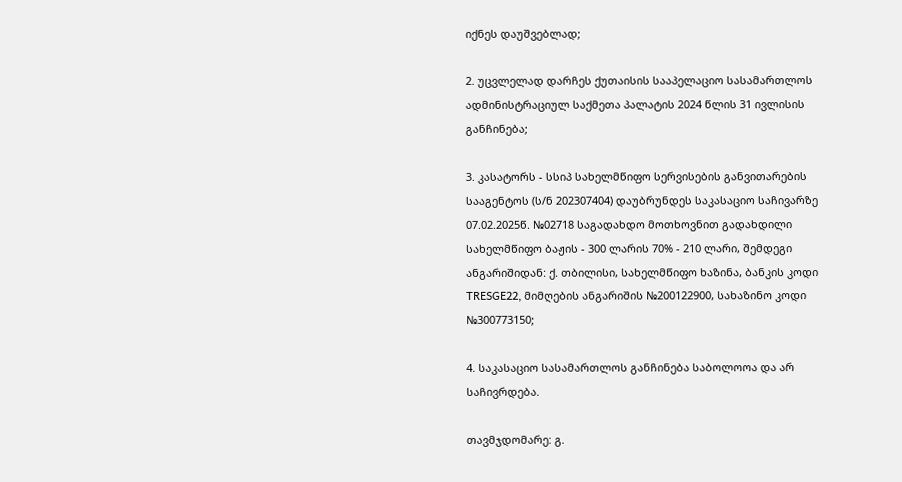იქნეს დაუშვებლად;

2. უცვლელად დარჩეს ქუთაისის სააპელაციო სასამართლოს ადმინისტრაციულ საქმეთა პალატის 2024 წლის 31 ივლისის განჩინება;

3. კასატორს - სსიპ სახელმწიფო სერვისების განვითარების სააგენტოს (ს/ნ 202307404) დაუბრუნდეს საკასაციო საჩივარზე 07.02.2025წ. №02718 საგადახდო მოთხოვნით გადახდილი სახელმწიფო ბაჟის - 300 ლარის 70% - 210 ლარი, შემდეგი ანგარიშიდან: ქ. თბილისი, სახელმწიფო ხაზინა, ბანკის კოდი TRESGE22, მიმღების ანგარიშის №200122900, სახაზინო კოდი №300773150;

4. საკასაციო სასამართლოს განჩინება საბოლოოა და არ საჩივრდება.

თავმჯდომარე: გ.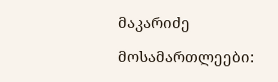მაკარიძე

მოსამართლეები: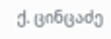ქ. ცინცაძე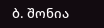ბ. შონია